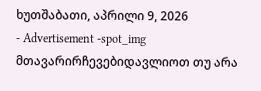ხუთშაბათი, აპრილი 9, 2026
- Advertisement -spot_img
მთავარირჩევებიდავლიოთ თუ არა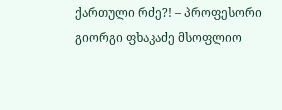ქართული რძე?! – პროფესორი გიორგი ფხაკაძე მსოფლიო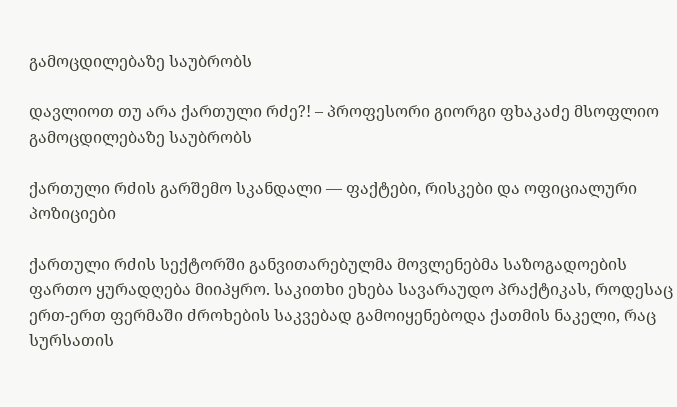გამოცდილებაზე საუბრობს

დავლიოთ თუ არა ქართული რძე?! – პროფესორი გიორგი ფხაკაძე მსოფლიო გამოცდილებაზე საუბრობს

ქართული რძის გარშემო სკანდალი — ფაქტები, რისკები და ოფიციალური პოზიციები

ქართული რძის სექტორში განვითარებულმა მოვლენებმა საზოგადოების ფართო ყურადღება მიიპყრო. საკითხი ეხება სავარაუდო პრაქტიკას, როდესაც ერთ-ერთ ფერმაში ძროხების საკვებად გამოიყენებოდა ქათმის ნაკელი, რაც სურსათის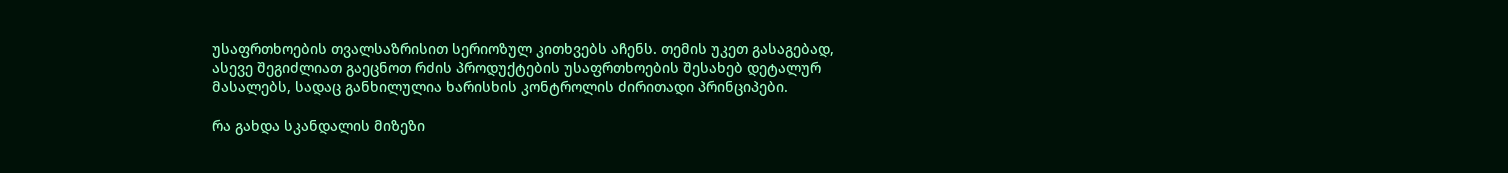უსაფრთხოების თვალსაზრისით სერიოზულ კითხვებს აჩენს. თემის უკეთ გასაგებად, ასევე შეგიძლიათ გაეცნოთ რძის პროდუქტების უსაფრთხოების შესახებ დეტალურ მასალებს, სადაც განხილულია ხარისხის კონტროლის ძირითადი პრინციპები.

რა გახდა სკანდალის მიზეზი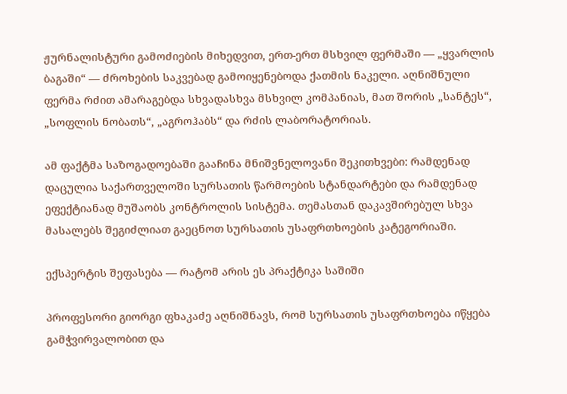ჟურნალისტური გამოძიების მიხედვით, ერთ-ერთ მსხვილ ფერმაში — „ყვარლის ბაგაში“ — ძროხების საკვებად გამოიყენებოდა ქათმის ნაკელი. აღნიშნული ფერმა რძით ამარაგებდა სხვადასხვა მსხვილ კომპანიას, მათ შორის „სანტეს“, „სოფლის ნობათს“, „აგროჰაბს“ და რძის ლაბორატორიას.

ამ ფაქტმა საზოგადოებაში გააჩინა მნიშვნელოვანი შეკითხვები: რამდენად დაცულია საქართველოში სურსათის წარმოების სტანდარტები და რამდენად ეფექტიანად მუშაობს კონტროლის სისტემა. თემასთან დაკავშირებულ სხვა მასალებს შეგიძლიათ გაეცნოთ სურსათის უსაფრთხოების კატეგორიაში.

ექსპერტის შეფასება — რატომ არის ეს პრაქტიკა საშიში

პროფესორი გიორგი ფხაკაძე აღნიშნავს, რომ სურსათის უსაფრთხოება იწყება გამჭვირვალობით და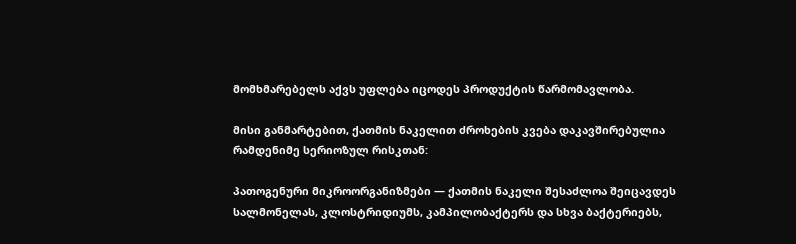მომხმარებელს აქვს უფლება იცოდეს პროდუქტის წარმომავლობა.

მისი განმარტებით, ქათმის ნაკელით ძროხების კვება დაკავშირებულია რამდენიმე სერიოზულ რისკთან:

პათოგენური მიკროორგანიზმები — ქათმის ნაკელი შესაძლოა შეიცავდეს სალმონელას, კლოსტრიდიუმს, კამპილობაქტერს და სხვა ბაქტერიებს,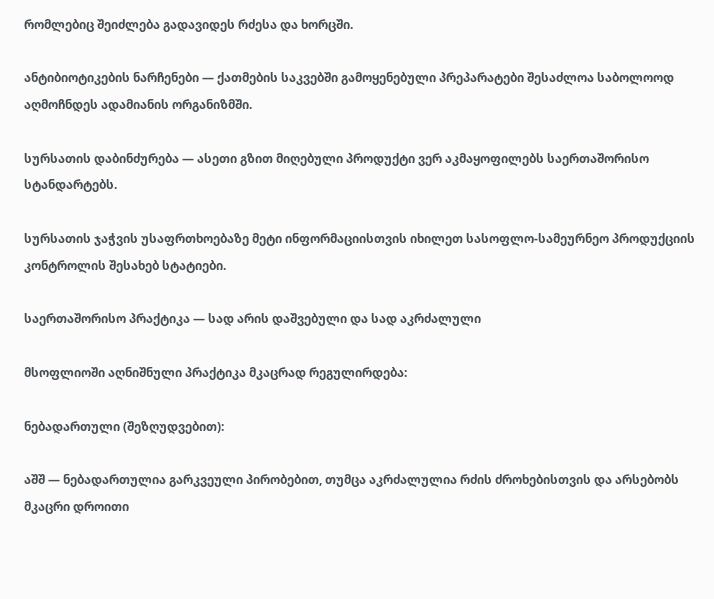რომლებიც შეიძლება გადავიდეს რძესა და ხორცში.

ანტიბიოტიკების ნარჩენები — ქათმების საკვებში გამოყენებული პრეპარატები შესაძლოა საბოლოოდ აღმოჩნდეს ადამიანის ორგანიზმში.

სურსათის დაბინძურება — ასეთი გზით მიღებული პროდუქტი ვერ აკმაყოფილებს საერთაშორისო სტანდარტებს.

სურსათის ჯაჭვის უსაფრთხოებაზე მეტი ინფორმაციისთვის იხილეთ სასოფლო-სამეურნეო პროდუქციის კონტროლის შესახებ სტატიები.

საერთაშორისო პრაქტიკა — სად არის დაშვებული და სად აკრძალული

მსოფლიოში აღნიშნული პრაქტიკა მკაცრად რეგულირდება:

ნებადართული (შეზღუდვებით):

აშშ — ნებადართულია გარკვეული პირობებით, თუმცა აკრძალულია რძის ძროხებისთვის და არსებობს მკაცრი დროითი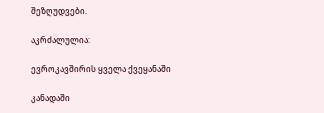შეზღუდვები.

აკრძალულია:

ევროკავშირის ყველა ქვეყანაში

კანადაში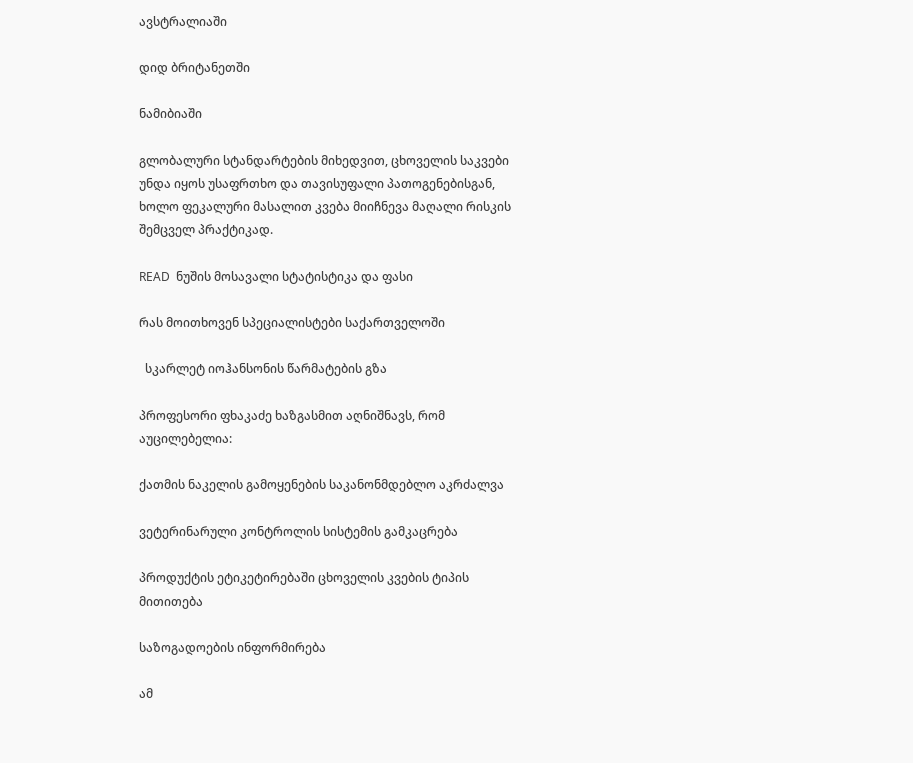ავსტრალიაში

დიდ ბრიტანეთში

ნამიბიაში

გლობალური სტანდარტების მიხედვით, ცხოველის საკვები უნდა იყოს უსაფრთხო და თავისუფალი პათოგენებისგან, ხოლო ფეკალური მასალით კვება მიიჩნევა მაღალი რისკის შემცველ პრაქტიკად.

READ  ნუშის მოსავალი სტატისტიკა და ფასი

რას მოითხოვენ სპეციალისტები საქართველოში

  სკარლეტ იოჰანსონის წარმატების გზა

პროფესორი ფხაკაძე ხაზგასმით აღნიშნავს, რომ აუცილებელია:

ქათმის ნაკელის გამოყენების საკანონმდებლო აკრძალვა

ვეტერინარული კონტროლის სისტემის გამკაცრება

პროდუქტის ეტიკეტირებაში ცხოველის კვების ტიპის მითითება

საზოგადოების ინფორმირება

ამ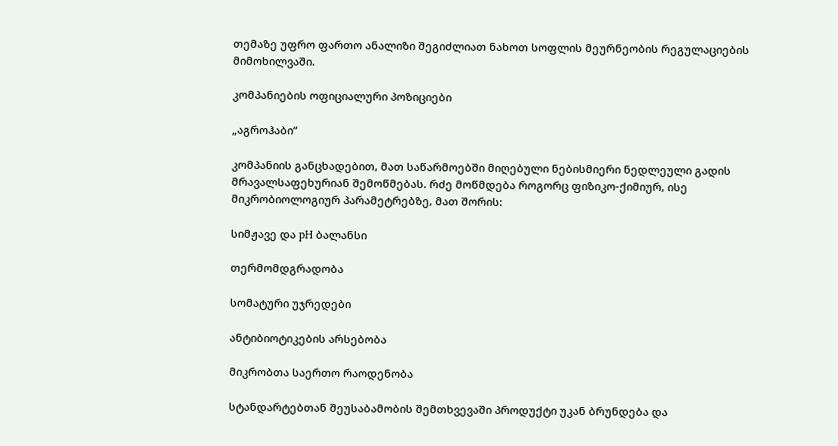თემაზე უფრო ფართო ანალიზი შეგიძლიათ ნახოთ სოფლის მეურნეობის რეგულაციების მიმოხილვაში.

კომპანიების ოფიციალური პოზიციები

„აგროჰაბი“

კომპანიის განცხადებით, მათ საწარმოებში მიღებული ნებისმიერი ნედლეული გადის მრავალსაფეხურიან შემოწმებას. რძე მოწმდება როგორც ფიზიკო-ქიმიურ, ისე მიკრობიოლოგიურ პარამეტრებზე, მათ შორის:

სიმჟავე და pH ბალანსი

თერმომდგრადობა

სომატური უჯრედები

ანტიბიოტიკების არსებობა

მიკრობთა საერთო რაოდენობა

სტანდარტებთან შეუსაბამობის შემთხვევაში პროდუქტი უკან ბრუნდება და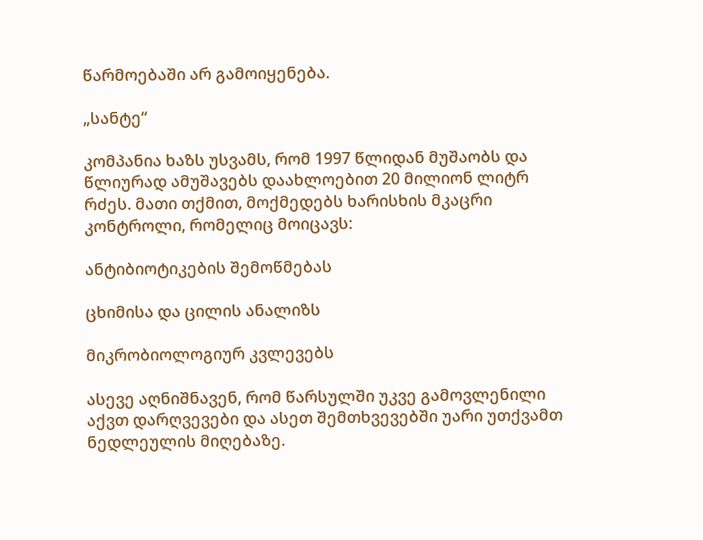წარმოებაში არ გამოიყენება.

„სანტე“

კომპანია ხაზს უსვამს, რომ 1997 წლიდან მუშაობს და წლიურად ამუშავებს დაახლოებით 20 მილიონ ლიტრ რძეს. მათი თქმით, მოქმედებს ხარისხის მკაცრი კონტროლი, რომელიც მოიცავს:

ანტიბიოტიკების შემოწმებას

ცხიმისა და ცილის ანალიზს

მიკრობიოლოგიურ კვლევებს

ასევე აღნიშნავენ, რომ წარსულში უკვე გამოვლენილი აქვთ დარღვევები და ასეთ შემთხვევებში უარი უთქვამთ ნედლეულის მიღებაზე.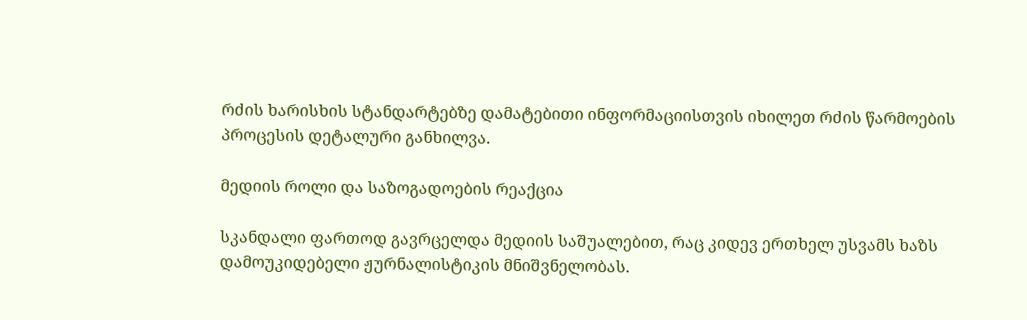რძის ხარისხის სტანდარტებზე დამატებითი ინფორმაციისთვის იხილეთ რძის წარმოების პროცესის დეტალური განხილვა.

მედიის როლი და საზოგადოების რეაქცია

სკანდალი ფართოდ გავრცელდა მედიის საშუალებით, რაც კიდევ ერთხელ უსვამს ხაზს დამოუკიდებელი ჟურნალისტიკის მნიშვნელობას.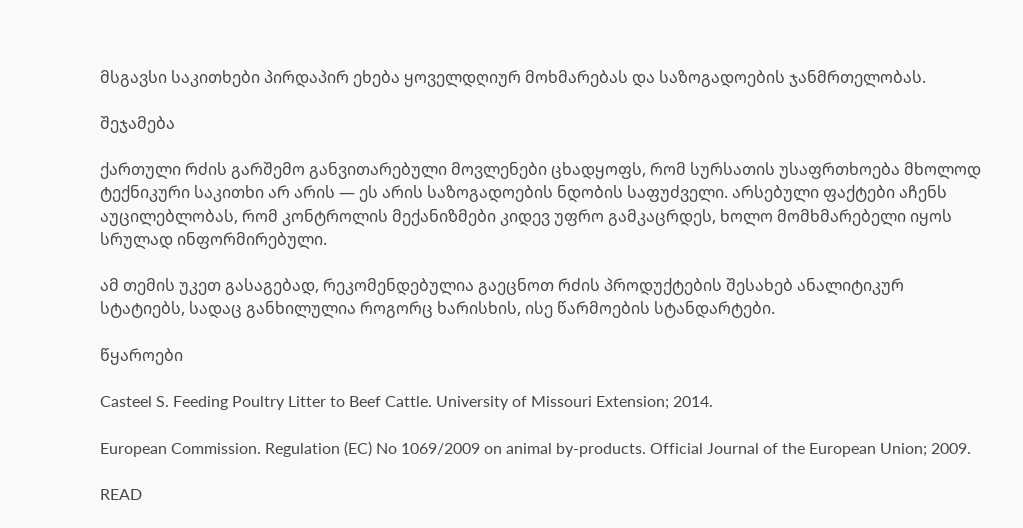მსგავსი საკითხები პირდაპირ ეხება ყოველდღიურ მოხმარებას და საზოგადოების ჯანმრთელობას.

შეჯამება

ქართული რძის გარშემო განვითარებული მოვლენები ცხადყოფს, რომ სურსათის უსაფრთხოება მხოლოდ ტექნიკური საკითხი არ არის — ეს არის საზოგადოების ნდობის საფუძველი. არსებული ფაქტები აჩენს აუცილებლობას, რომ კონტროლის მექანიზმები კიდევ უფრო გამკაცრდეს, ხოლო მომხმარებელი იყოს სრულად ინფორმირებული.

ამ თემის უკეთ გასაგებად, რეკომენდებულია გაეცნოთ რძის პროდუქტების შესახებ ანალიტიკურ სტატიებს, სადაც განხილულია როგორც ხარისხის, ისე წარმოების სტანდარტები.

წყაროები

Casteel S. Feeding Poultry Litter to Beef Cattle. University of Missouri Extension; 2014.

European Commission. Regulation (EC) No 1069/2009 on animal by-products. Official Journal of the European Union; 2009.

READ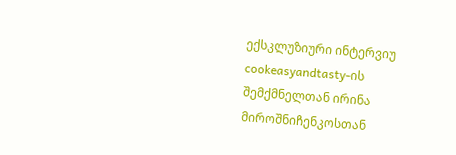ექსკლუზიური ინტერვიუ cookeasyandtasty-ის შემქმნელთან ირინა მიროშნიჩენკოსთან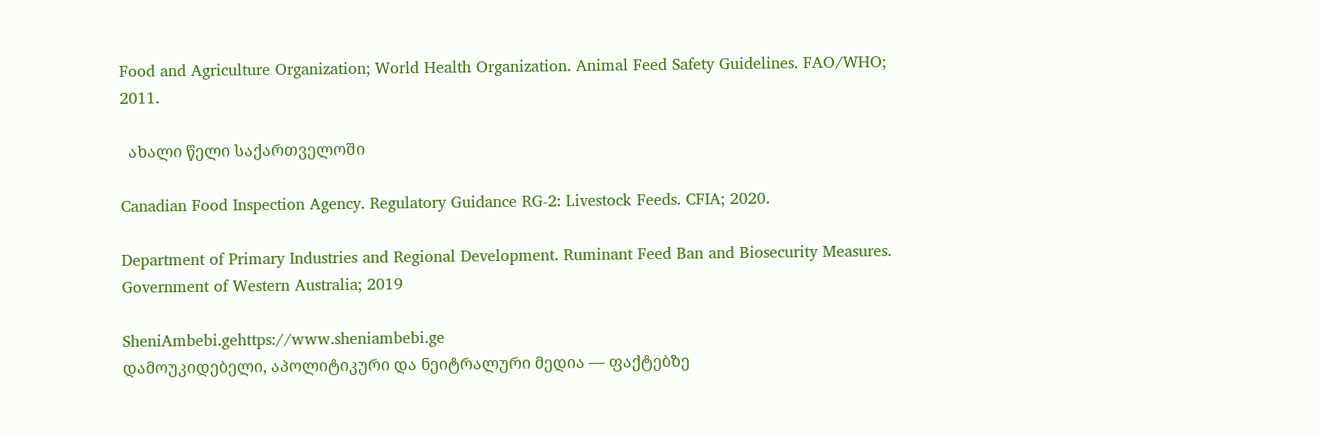Food and Agriculture Organization; World Health Organization. Animal Feed Safety Guidelines. FAO/WHO; 2011.

  ახალი წელი საქართველოში

Canadian Food Inspection Agency. Regulatory Guidance RG-2: Livestock Feeds. CFIA; 2020.

Department of Primary Industries and Regional Development. Ruminant Feed Ban and Biosecurity Measures. Government of Western Australia; 2019

SheniAmbebi.gehttps://www.sheniambebi.ge
დამოუკიდებელი, აპოლიტიკური და ნეიტრალური მედია — ფაქტებზე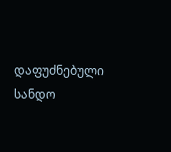დაფუძნებული სანდო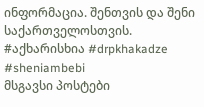ინფორმაცია. შენთვის და შენი საქართველოსთვის. #აქხარისხია #drpkhakadze #sheniambebi
მსგავსი პოსტები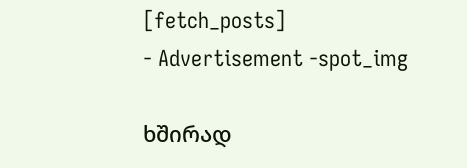[fetch_posts]
- Advertisement -spot_img

ხშირად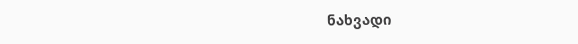ნახვადი